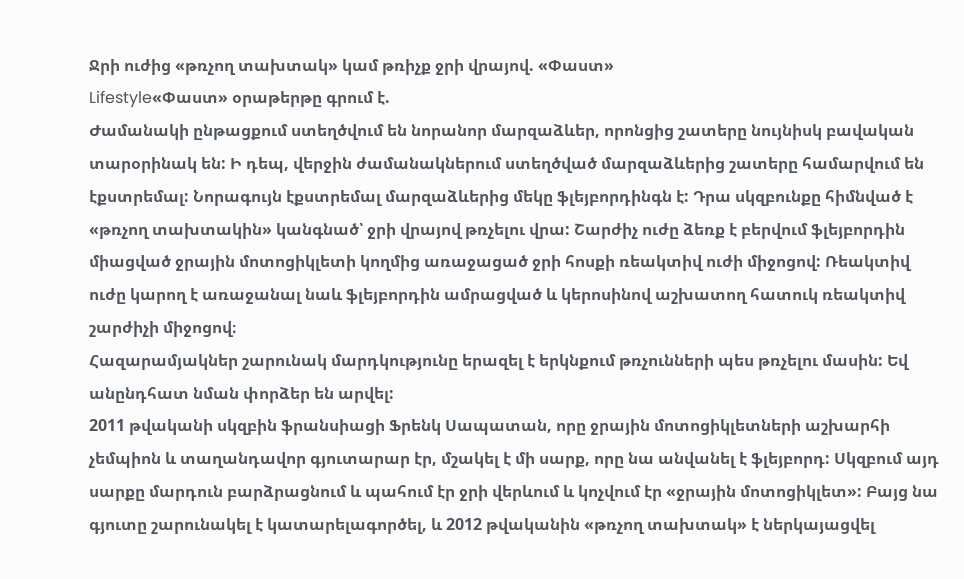Ջրի ուժից «թռչող տախտակ» կամ թռիչք ջրի վրայով. «Փաստ»
Lifestyle«Փաստ» օրաթերթը գրում է.
Ժամանակի ընթացքում ստեղծվում են նորանոր մարզաձևեր, որոնցից շատերը նույնիսկ բավական տարօրինակ են: Ի դեպ, վերջին ժամանակներում ստեղծված մարզաձևերից շատերը համարվում են էքստրեմալ: Նորագույն էքստրեմալ մարզաձևերից մեկը ֆլեյբորդինգն է: Դրա սկզբունքը հիմնված է «թռչող տախտակին» կանգնած՝ ջրի վրայով թռչելու վրա: Շարժիչ ուժը ձեռք է բերվում ֆլեյբորդին միացված ջրային մոտոցիկլետի կողմից առաջացած ջրի հոսքի ռեակտիվ ուժի միջոցով: Ռեակտիվ ուժը կարող է առաջանալ նաև ֆլեյբորդին ամրացված և կերոսինով աշխատող հատուկ ռեակտիվ շարժիչի միջոցով։
Հազարամյակներ շարունակ մարդկությունը երազել է երկնքում թռչունների պես թռչելու մասին: Եվ անընդհատ նման փորձեր են արվել:
2011 թվականի սկզբին ֆրանսիացի Ֆրենկ Սապատան, որը ջրային մոտոցիկլետների աշխարհի չեմպիոն և տաղանդավոր գյուտարար էր, մշակել է մի սարք, որը նա անվանել է ֆլեյբորդ: Սկզբում այդ սարքը մարդուն բարձրացնում և պահում էր ջրի վերևում և կոչվում էր «ջրային մոտոցիկլետ»: Բայց նա գյուտը շարունակել է կատարելագործել, և 2012 թվականին «թռչող տախտակ» է ներկայացվել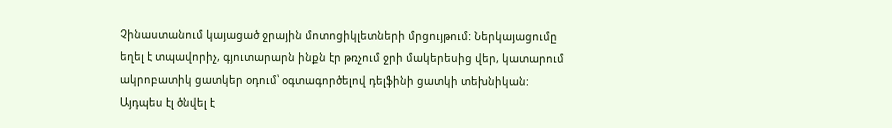Չինաստանում կայացած ջրային մոտոցիկլետների մրցույթում: Ներկայացումը եղել է տպավորիչ, գյուտարարն ինքն էր թռչում ջրի մակերեսից վեր, կատարում ակրոբատիկ ցատկեր օդում՝ օգտագործելով դելֆինի ցատկի տեխնիկան: Այդպես էլ ծնվել է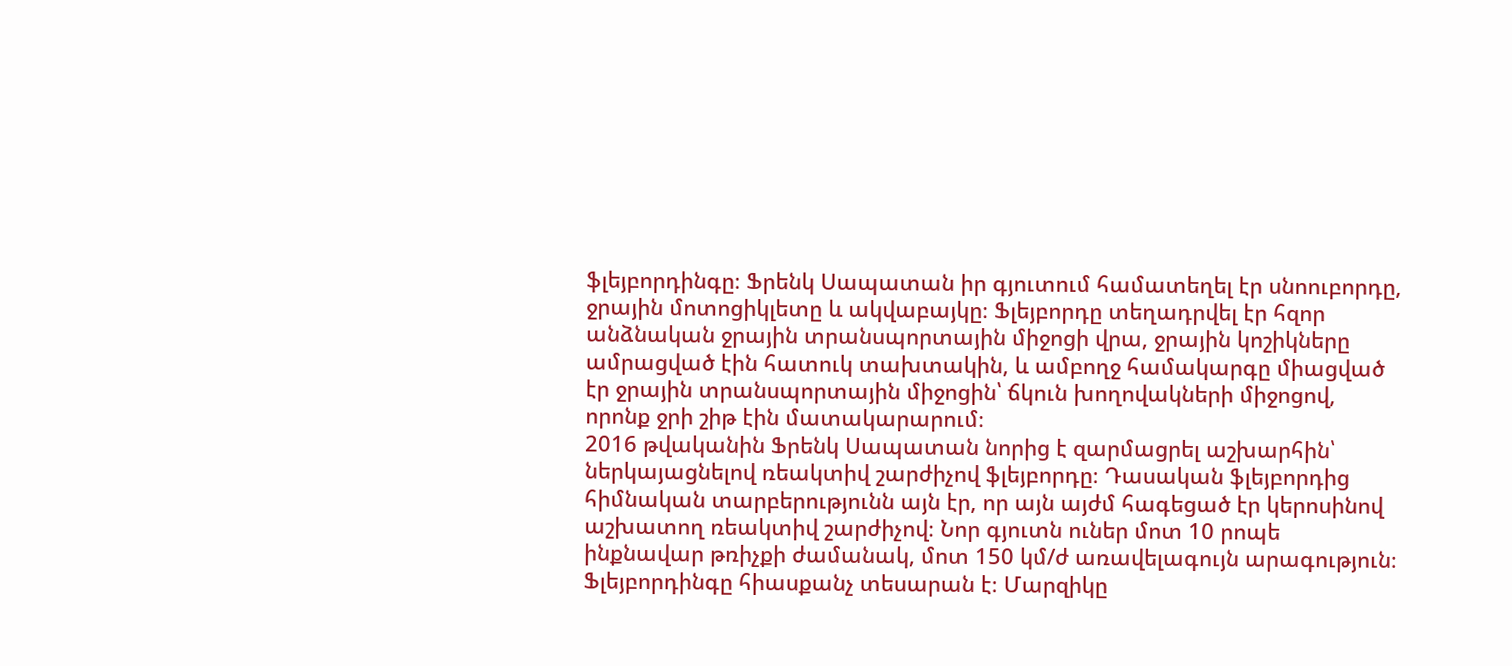ֆլեյբորդինգը։ Ֆրենկ Սապատան իր գյուտում համատեղել էր սնոուբորդը, ջրային մոտոցիկլետը և ակվաբայկը։ Ֆլեյբորդը տեղադրվել էր հզոր անձնական ջրային տրանսպորտային միջոցի վրա, ջրային կոշիկները ամրացված էին հատուկ տախտակին, և ամբողջ համակարգը միացված էր ջրային տրանսպորտային միջոցին՝ ճկուն խողովակների միջոցով, որոնք ջրի շիթ էին մատակարարում։
2016 թվականին Ֆրենկ Սապատան նորից է զարմացրել աշխարհին՝ ներկայացնելով ռեակտիվ շարժիչով ֆլեյբորդը։ Դասական ֆլեյբորդից հիմնական տարբերությունն այն էր, որ այն այժմ հագեցած էր կերոսինով աշխատող ռեակտիվ շարժիչով։ Նոր գյուտն ուներ մոտ 10 րոպե ինքնավար թռիչքի ժամանակ, մոտ 150 կմ/ժ առավելագույն արագություն։
Ֆլեյբորդինգը հիասքանչ տեսարան է։ Մարզիկը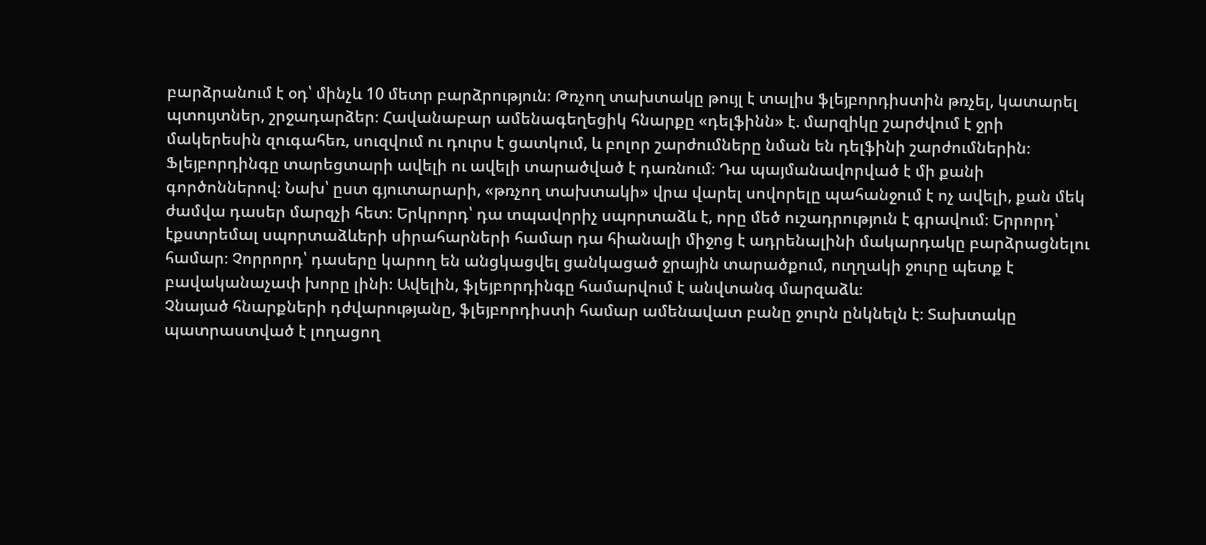բարձրանում է օդ՝ մինչև 10 մետր բարձրություն։ Թռչող տախտակը թույլ է տալիս ֆլեյբորդիստին թռչել, կատարել պտույտներ, շրջադարձեր։ Հավանաբար ամենագեղեցիկ հնարքը «դելֆինն» է. մարզիկը շարժվում է ջրի մակերեսին զուգահեռ, սուզվում ու դուրս է ցատկում, և բոլոր շարժումները նման են դելֆինի շարժումներին։
Ֆլեյբորդինգը տարեցտարի ավելի ու ավելի տարածված է դառնում։ Դա պայմանավորված է մի քանի գործոններով։ Նախ՝ ըստ գյուտարարի, «թռչող տախտակի» վրա վարել սովորելը պահանջում է ոչ ավելի, քան մեկ ժամվա դասեր մարզչի հետ։ Երկրորդ՝ դա տպավորիչ սպորտաձև է, որը մեծ ուշադրություն է գրավում։ Երրորդ՝ էքստրեմալ սպորտաձևերի սիրահարների համար դա հիանալի միջոց է ադրենալինի մակարդակը բարձրացնելու համար։ Չորրորդ՝ դասերը կարող են անցկացվել ցանկացած ջրային տարածքում, ուղղակի ջուրը պետք է բավականաչափ խորը լինի։ Ավելին, ֆլեյբորդինգը համարվում է անվտանգ մարզաձև։
Չնայած հնարքների դժվարությանը, ֆլեյբորդիստի համար ամենավատ բանը ջուրն ընկնելն է։ Տախտակը պատրաստված է լողացող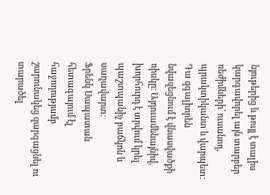նյութերից և թույլ է տալիս կարգավորել այն տարբեր ռեժիմների՝ ուսանող, պրակտիկանտ և վարպետ։ Դա զգալիորեն նվազեցնում է վնասվածքի ռիսկը։ Այդուամենայնիվ, խորհուրդ է տրվում կրել պաշտպանիչ բաճկոն և սաղավարտ։
Ֆրենկ Սապատան հետագայում էլ հաջողությամբ շարունակեց զարգացնել ու տարածել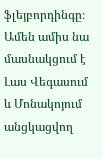ֆլեյբորդինգը։ Ամեն ամիս նա մասնակցում է Լաս Վեգասում և Մոնակոյում անցկացվող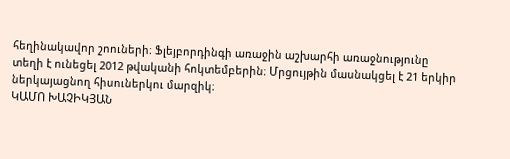հեղինակավոր շոուների։ Ֆլեյբորդինգի առաջին աշխարհի առաջնությունը տեղի է ունեցել 2012 թվականի հոկտեմբերին։ Մրցույթին մասնակցել է 21 երկիր ներկայացնող հիսուներկու մարզիկ։
ԿԱՄՈ ԽԱՉԻԿՅԱՆ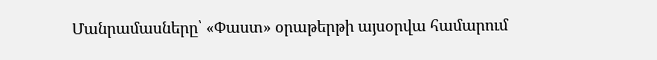Մանրամասները՝ «Փաստ» օրաթերթի այսօրվա համարում